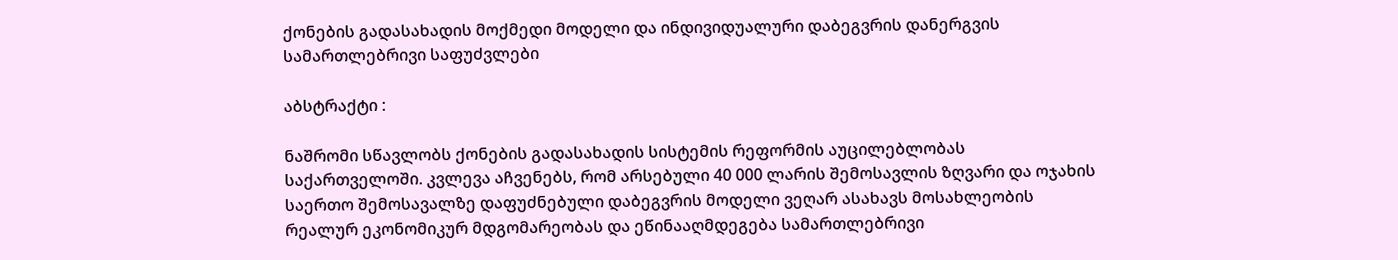ქონების გადასახადის მოქმედი მოდელი და ინდივიდუალური დაბეგვრის დანერგვის სამართლებრივი საფუძვლები

აბსტრაქტი :

ნაშრომი სწავლობს ქონების გადასახადის სისტემის რეფორმის აუცილებლობას საქართველოში. კვლევა აჩვენებს, რომ არსებული 40 000 ლარის შემოსავლის ზღვარი და ოჯახის საერთო შემოსავალზე დაფუძნებული დაბეგვრის მოდელი ვეღარ ასახავს მოსახლეობის რეალურ ეკონომიკურ მდგომარეობას და ეწინააღმდეგება სამართლებრივი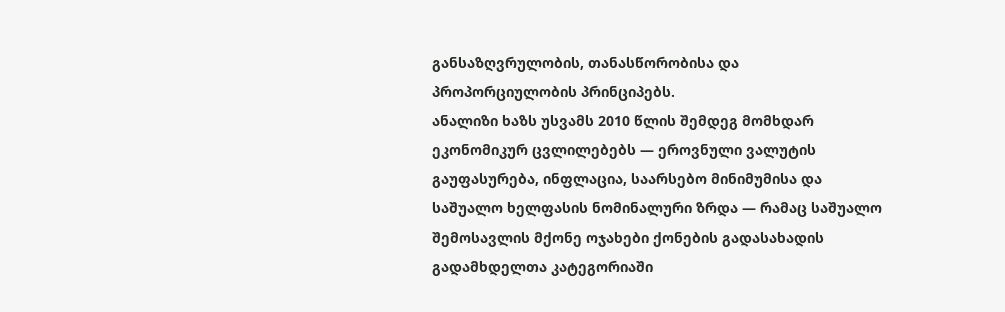განსაზღვრულობის, თანასწორობისა და პროპორციულობის პრინციპებს.
ანალიზი ხაზს უსვამს 2010 წლის შემდეგ მომხდარ ეკონომიკურ ცვლილებებს — ეროვნული ვალუტის გაუფასურება, ინფლაცია, საარსებო მინიმუმისა და საშუალო ხელფასის ნომინალური ზრდა — რამაც საშუალო შემოსავლის მქონე ოჯახები ქონების გადასახადის გადამხდელთა კატეგორიაში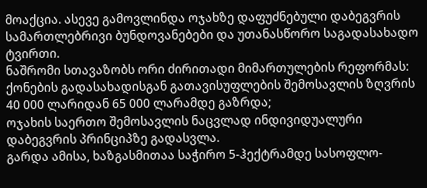მოაქცია. ასევე გამოვლინდა ოჯახზე დაფუძნებული დაბეგვრის სამართლებრივი ბუნდოვანებები და უთანასწორო საგადასახადო ტვირთი.
ნაშრომი სთავაზობს ორი ძირითადი მიმართულების რეფორმას:
ქონების გადასახადისგან გათავისუფლების შემოსავლის ზღვრის 40 000 ლარიდან 65 000 ლარამდე გაზრდა;
ოჯახის საერთო შემოსავლის ნაცვლად ინდივიდუალური დაბეგვრის პრინციპზე გადასვლა.
გარდა ამისა, ხაზგასმითაა საჭირო 5-ჰექტრამდე სასოფლო-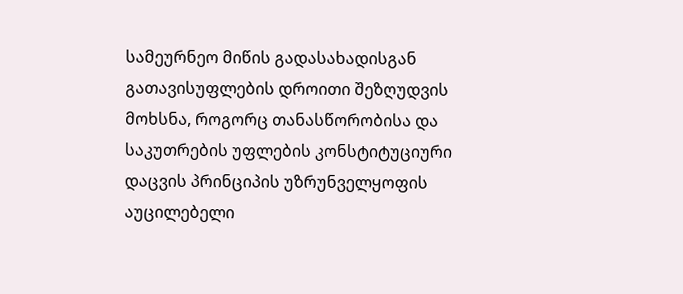სამეურნეო მიწის გადასახადისგან გათავისუფლების დროითი შეზღუდვის მოხსნა, როგორც თანასწორობისა და საკუთრების უფლების კონსტიტუციური დაცვის პრინციპის უზრუნველყოფის აუცილებელი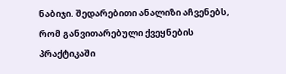ნაბიჯი. შედარებითი ანალიზი აჩვენებს, რომ განვითარებული ქვეყნების პრაქტიკაში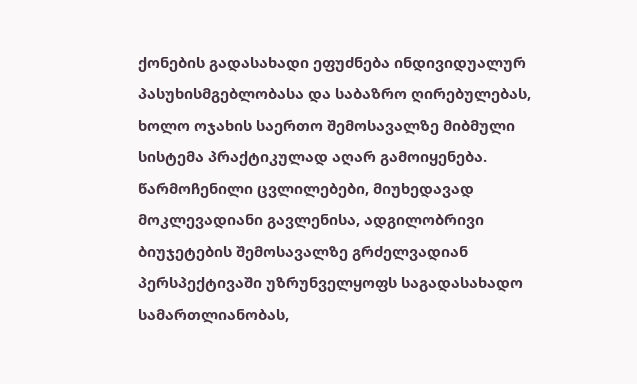ქონების გადასახადი ეფუძნება ინდივიდუალურ პასუხისმგებლობასა და საბაზრო ღირებულებას, ხოლო ოჯახის საერთო შემოსავალზე მიბმული სისტემა პრაქტიკულად აღარ გამოიყენება.
წარმოჩენილი ცვლილებები, მიუხედავად მოკლევადიანი გავლენისა, ადგილობრივი ბიუჯეტების შემოსავალზე გრძელვადიან პერსპექტივაში უზრუნველყოფს საგადასახადო სამართლიანობას,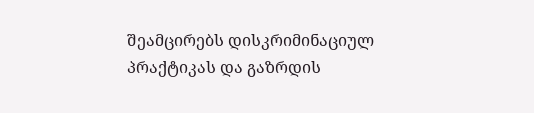შეამცირებს დისკრიმინაციულ პრაქტიკას და გაზრდის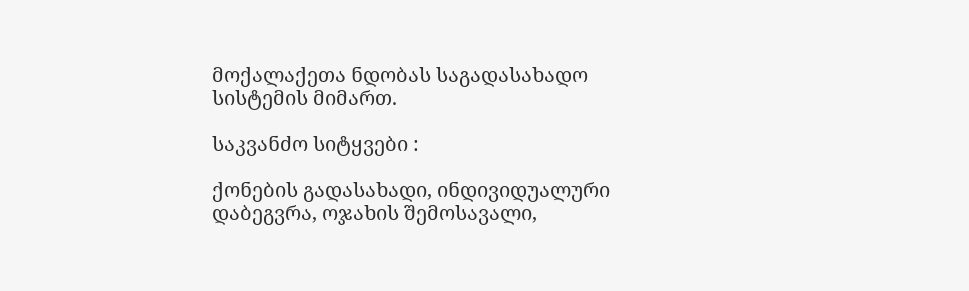მოქალაქეთა ნდობას საგადასახადო სისტემის მიმართ.

საკვანძო სიტყვები :

ქონების გადასახადი, ინდივიდუალური დაბეგვრა, ოჯახის შემოსავალი,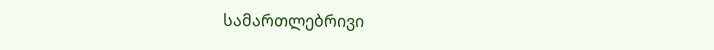სამართლებრივი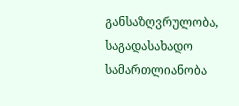განსაზღვრულობა, საგადასახადო სამართლიანობა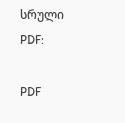სრული PDF:

PDF